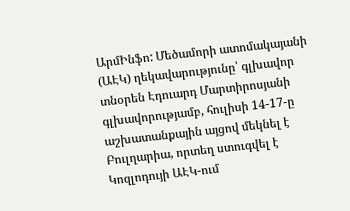ԱրմԻնֆո: Մեծամորի ատոմակայանի (ԱԷԿ) ղեկավարությունը՝ գլխավոր տնօրեն Էդուարդ Մարտիրոսյանի գլխավորությամբ, հուլիսի 14-17-ը աշխատանքային այցով մեկնել է Բուլղարիա, որտեղ ստուգվել է Կոզլոդույի ԱԷԿ-ում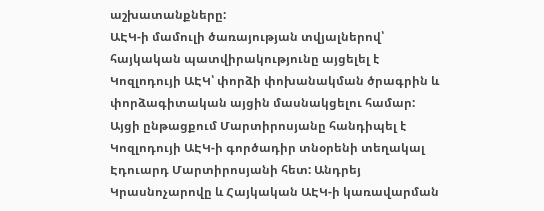աշխատանքները:
ԱԷԿ-ի մամուլի ծառայության տվյալներով՝ հայկական պատվիրակությունը այցելել է Կոզլոդույի ԱԷԿ՝ փորձի փոխանակման ծրագրին և փորձագիտական այցին մասնակցելու համար: Այցի ընթացքում Մարտիրոսյանը հանդիպել է Կոզլոդույի ԱԷԿ-ի գործադիր տնօրենի տեղակալ Էդուարդ Մարտիրոսյանի հետ: Անդրեյ Կրասնոչարովը և Հայկական ԱԷԿ-ի կառավարման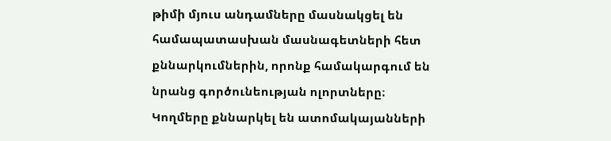թիմի մյուս անդամները մասնակցել են համապատասխան մասնագետների հետ քննարկումներին, որոնք համակարգում են նրանց գործունեության ոլորտները։
Կողմերը քննարկել են ատոմակայանների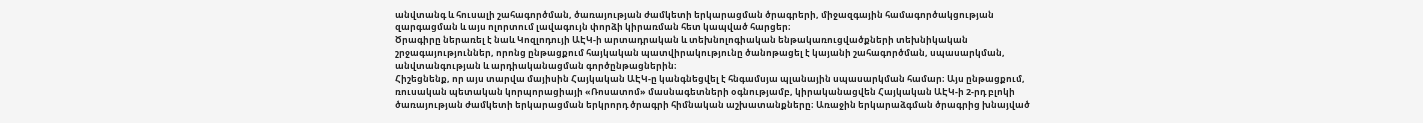անվտանգ և հուսալի շահագործման, ծառայության ժամկետի երկարացման ծրագրերի, միջազգային համագործակցության զարգացման և այս ոլորտում լավագույն փորձի կիրառման հետ կապված հարցեր։
Ծրագիրը ներառել է նաև Կոզլոդույի ԱԷԿ-ի արտադրական և տեխնոլոգիական ենթակառուցվածքների տեխնիկական շրջագայություններ, որոնց ընթացքում հայկական պատվիրակությունը ծանոթացել է կայանի շահագործման, սպասարկման, անվտանգության և արդիականացման գործընթացներին։
Հիշեցնենք, որ այս տարվա մայիսին Հայկական ԱԷԿ-ը կանգնեցվել է հնգամսյա պլանային սպասարկման համար։ Այս ընթացքում, ռուսական պետական կորպորացիայի «Ռոսատոմ» մասնագետների օգնությամբ, կիրականացվեն Հայկական ԱԷԿ-ի 2-րդ բլոկի ծառայության ժամկետի երկարացման երկրորդ ծրագրի հիմնական աշխատանքները։ Առաջին երկարաձգման ծրագրից խնայված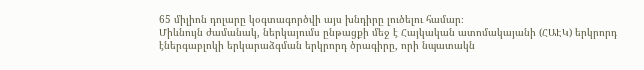65 միլիոն դոլարը կօգտագործվի այս խնդիրը լուծելու համար։
Միևնույն ժամանակ, ներկայումս ընթացքի մեջ է Հայկական ատոմակայանի (ՀԱԷԿ) երկրորդ էներգաբլոկի երկարաձգման երկրորդ ծրագիրը, որի նպատակն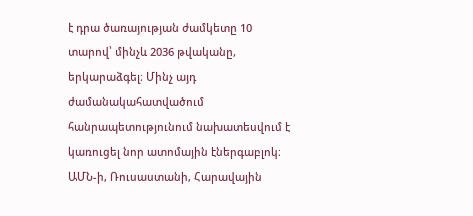է դրա ծառայության ժամկետը 10 տարով՝ մինչև 2036 թվականը, երկարաձգել։ Մինչ այդ ժամանակահատվածում հանրապետությունում նախատեսվում է կառուցել նոր ատոմային էներգաբլոկ։ ԱՄՆ-ի, Ռուսաստանի, Հարավային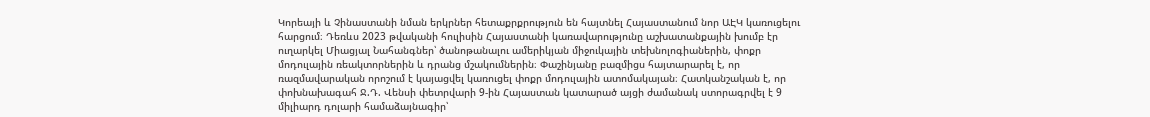Կորեայի և Չինաստանի նման երկրներ հետաքրքրություն են հայտնել Հայաստանում նոր ԱԷԿ կառուցելու հարցում։ Դեռևս 2023 թվականի հուլիսին Հայաստանի կառավարությունը աշխատանքային խումբ էր ուղարկել Միացյալ Նահանգներ՝ ծանոթանալու ամերիկյան միջուկային տեխնոլոգիաներին, փոքր մոդուլային ռեակտորներին և դրանց մշակումներին։ Փաշինյանը բազմիցս հայտարարել է, որ ռազմավարական որոշում է կայացվել կառուցել փոքր մոդուլային ատոմակայան։ Հատկանշական է, որ փոխնախագահ Ջ.Դ. Վենսի փետրվարի 9-ին Հայաստան կատարած այցի ժամանակ ստորագրվել է 9 միլիարդ դոլարի համաձայնագիր՝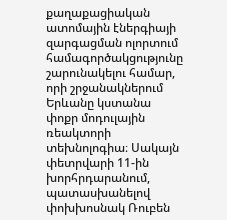քաղաքացիական ատոմային էներգիայի զարգացման ոլորտում համագործակցությունը շարունակելու համար, որի շրջանակներում Երևանը կստանա փոքր մոդուլային ռեակտորի տեխնոլոգիա։ Սակայն փետրվարի 11-ին խորհրդարանում, պատասխանելով փոխխոսնակ Ռուբեն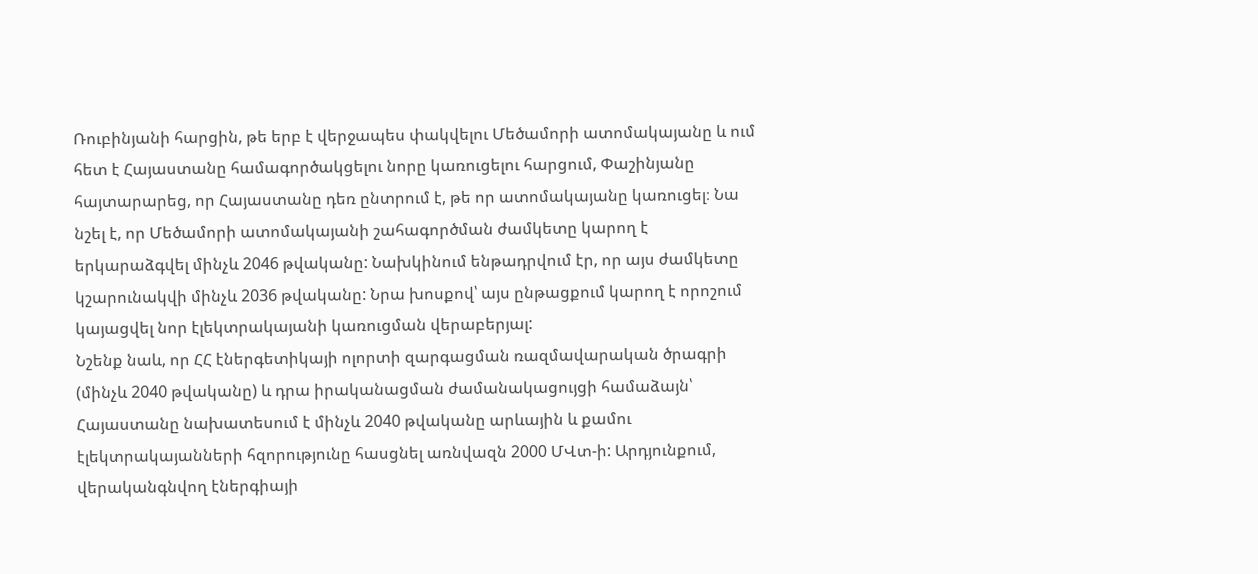Ռուբինյանի հարցին, թե երբ է վերջապես փակվելու Մեծամորի ատոմակայանը և ում հետ է Հայաստանը համագործակցելու նորը կառուցելու հարցում, Փաշինյանը հայտարարեց, որ Հայաստանը դեռ ընտրում է, թե որ ատոմակայանը կառուցել։ Նա նշել է, որ Մեծամորի ատոմակայանի շահագործման ժամկետը կարող է երկարաձգվել մինչև 2046 թվականը: Նախկինում ենթադրվում էր, որ այս ժամկետը կշարունակվի մինչև 2036 թվականը: Նրա խոսքով՝ այս ընթացքում կարող է որոշում կայացվել նոր էլեկտրակայանի կառուցման վերաբերյալ:
Նշենք նաև, որ ՀՀ էներգետիկայի ոլորտի զարգացման ռազմավարական ծրագրի (մինչև 2040 թվականը) և դրա իրականացման ժամանակացույցի համաձայն՝ Հայաստանը նախատեսում է մինչև 2040 թվականը արևային և քամու էլեկտրակայանների հզորությունը հասցնել առնվազն 2000 ՄՎտ-ի: Արդյունքում, վերականգնվող էներգիայի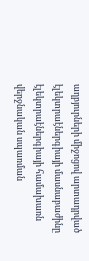աղբյուրների միջոցով արտադրված էլեկտրաէներգիայի մասնաբաժինը էլեկտրաէներգիայի համախառն վերջնական սպառման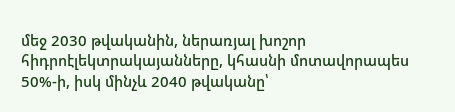մեջ 2030 թվականին, ներառյալ խոշոր հիդրոէլեկտրակայանները, կհասնի մոտավորապես 50%-ի, իսկ մինչև 2040 թվականը՝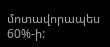մոտավորապես 60%-ի: